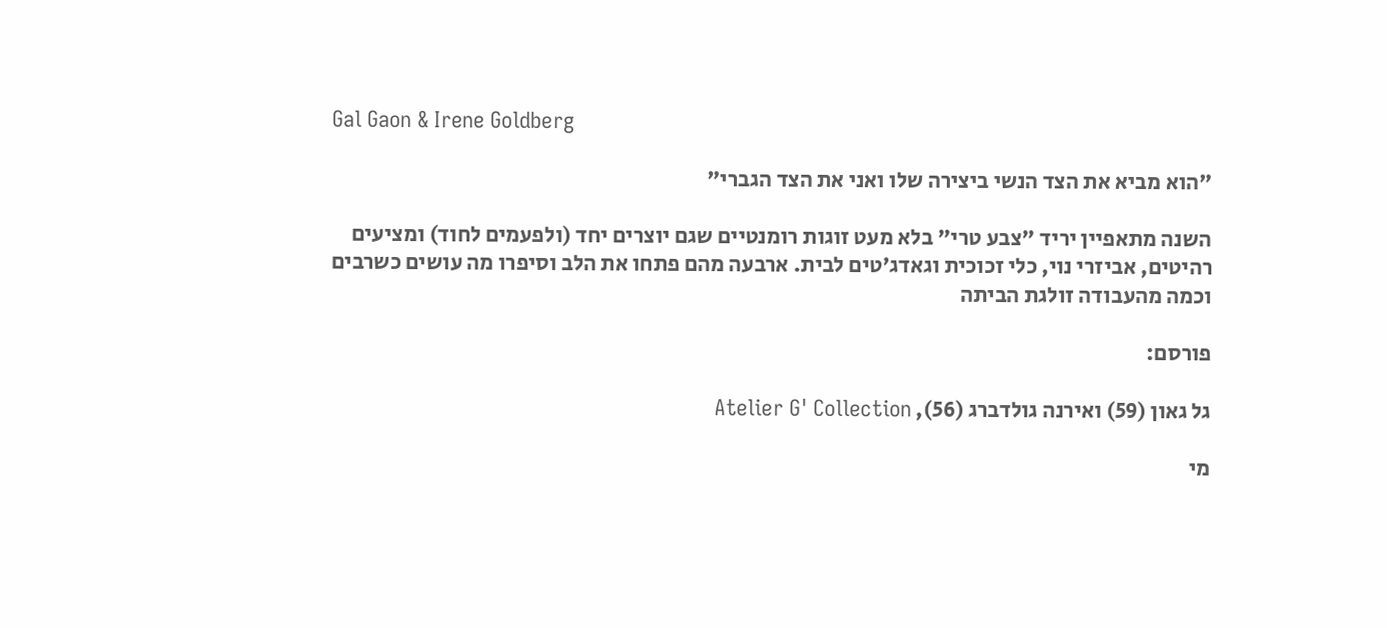Gal Gaon & Irene Goldberg

"הוא מביא את הצד הנשי ביצירה שלו ואני את הצד הגברי"

השנה מתאפיין יריד "צבע טרי" בלא מעט זוגות רומנטיים שגם יוצרים יחד (ולפעמים לחוד) ומציעים רהיטים, אביזרי נוי, כלי זכוכית וגאדג'טים לבית. ארבעה מהם פתחו את הלב וסיפרו מה עושים כשרבים וכמה מהעבודה זולגת הביתה

פורסם:

גל גאון (59) ואירנה גולדברג (56), Atelier G' Collection

מי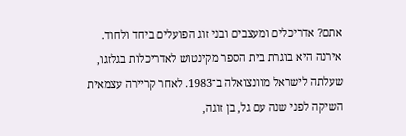אתם? אדריכלים ומעצבים ובני זוג הפועלים ביחד ולחוד. אירנה היא בוגרת בית הספר מקינטוש לאדריכלות בגלזגו, שעלתה לישראל מוונצואלה ב־1983. לאחר קריירה עצמאית השיקה לפני שנה עם גל, בן זוגה,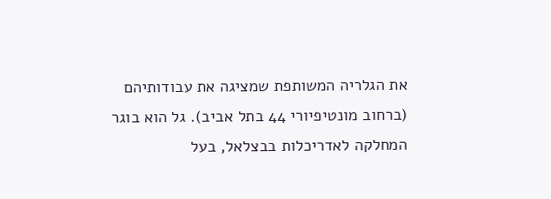את הגלריה המשותפת שמציגה את עבודותיהם (ברחוב מונטיפיורי 44 בתל אביב). גל הוא בוגר המחלקה לאדריכלות בבצלאל, בעל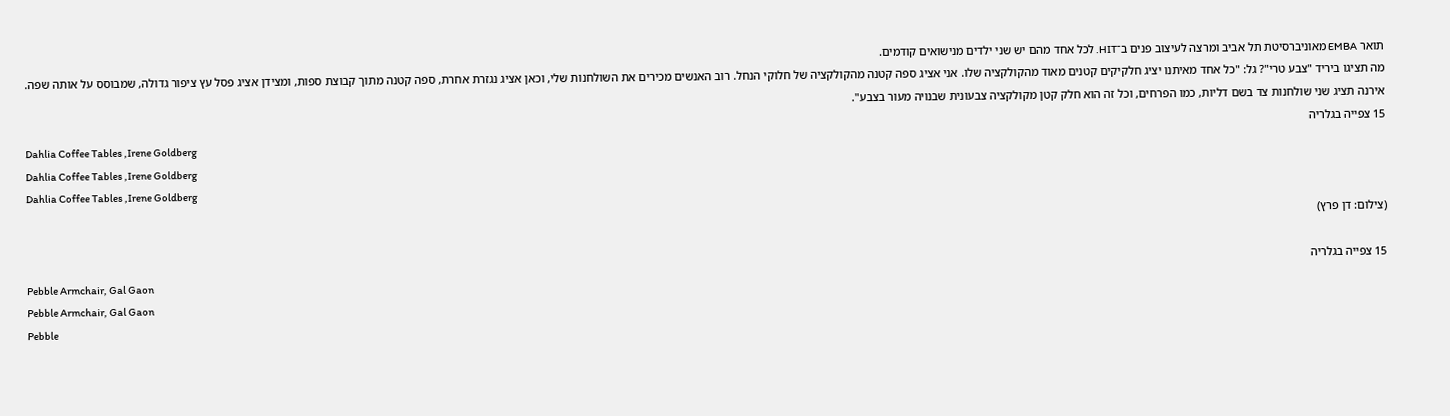תואר EMBA מאוניברסיטת תל אביב ומרצה לעיצוב פנים ב־HIT. לכל אחד מהם יש שני ילדים מנישואים קודמים.
מה תציגו ביריד "צבע טרי"? גל: "כל אחד מאיתנו יציג חלקיקים קטנים מאוד מהקולקציה שלו. אני אציג ספה קטנה מהקולקציה של חלוקי הנחל. רוב האנשים מכירים את השולחנות שלי, וכאן אציג נגזרת אחרת, ספה קטנה מתוך קבוצת ספות, ומצידן אציג פסל עץ ציפור גדולה, שמבוסס על אותה שפה. אירנה תציג שני שולחנות צד בשם דליות, כמו הפרחים, וכל זה הוא חלק קטן מקולקציה צבעונית שבנויה מעור בצבע".
15 צפייה בגלריה
Dahlia Coffee Tables ,Irene Goldberg
Dahlia Coffee Tables ,Irene Goldberg
Dahlia Coffee Tables ,Irene Goldberg
(צילום: דן פרץ)

15 צפייה בגלריה
Pebble Armchair, Gal Gaon
Pebble Armchair, Gal Gaon
Pebble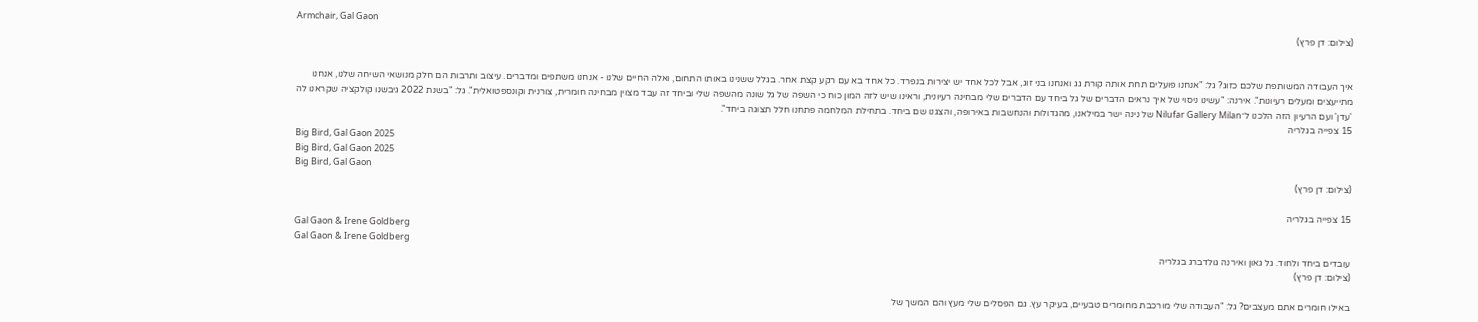Armchair, Gal Gaon
(צילום: דן פרץ)


איך העבודה המשותפת שלכם כזוג? גל: "אנחנו פועלים תחת אותה קורת גג ואנחנו בני זוג, אבל לכל אחד יש יצירות בנפרד. כל אחד בא עם רקע קצת אחר. בגלל ששנינו באותו התחום, ואלה החיים שלנו - אנחנו משתפים ומדברים. עיצוב ותרבות הם חלק מנושאי השיחה שלנו, אנחנו מתייעצים ומעלים רעיונות". אירנה: "עשינו ניסוי של איך נראים הדברים של גל ביחד עם הדברים שלי מבחינה רעיונית, וראינו שיש לזה המון כוח כי השפה של גל שונה מהשפה שלי וביחד זה עבד מצוין מבחינה חומרית, צורנית וקונספטואלית". גל: "בשנת 2022 גיבשנו קולקציה שקראנו לה 'עדן' ועם הרעיון הזה הלכנו ל־Nilufar Gallery Milan של נינה ישר במילאנו, מהגדולות והנחשבות באירופה, והצגנו שם ביחד. בתחילת המלחמה פתחנו חלל תצוגה ביחד".
15 צפייה בגלריה
Big Bird, Gal Gaon 2025
Big Bird, Gal Gaon 2025
Big Bird, Gal Gaon
(צילום: דן פרץ)

15 צפייה בגלריה
Gal Gaon & Irene Goldberg
Gal Gaon & Irene Goldberg
עובדים ביחד ולחוד. גל גאון ואירנה גולדברג בגלריה
(צילום: דן פרץ)

באילו חומרים אתם מעצבים? גל: "העבודה שלי מורכבת מחומרים טבעיים, בעיקר עץ. גם הפסלים שלי מעץ והם המשך של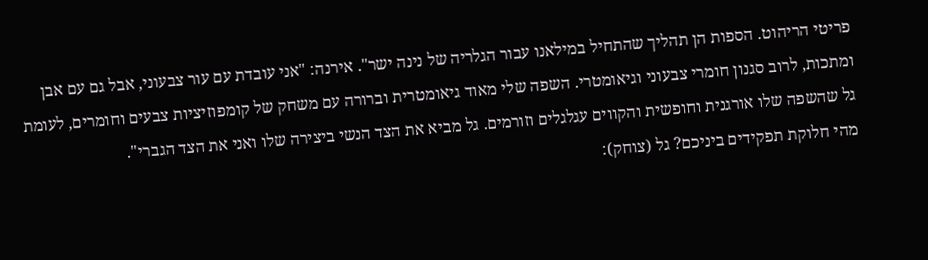פריטי הריהוט. הספות הן תהליך שהתחיל במילאנו עבור הגלריה של נינה ישר". אירנה: "אני עובדת עם עור צבעוני, אבל גם עם אבן ומתכות, לרוב סגנון חומרי צבעוני וגיאומטרי. השפה שלי מאוד גיאומטרית וברורה עם משחק של קומפוזיציות צבעים וחומרים, לעומת גל שהשפה שלו אורגנית וחופשית והקווים עגלגלים וזורמים. גל מביא את הצד הנשי ביצירה שלו ואני את הצד הגברי".
מהי חלוקת תפקידים ביניכם? גל (צוחק):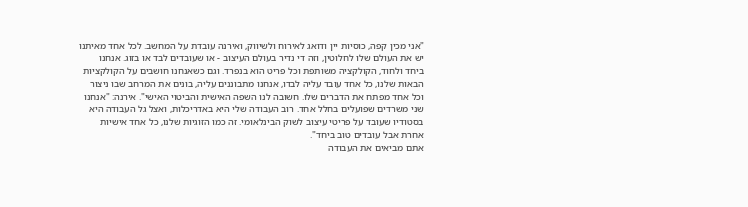"אני מכין קפה, כוסיות יין ודואג לאירוח ולשיווק, ואירנה עובדת על המחשב. לכל אחד מאיתנו יש את העולם שלו לחלוטין, וזה די נדיר בעולם העיצוב - או שעובדים לבד או בזוג. אנחנו ביחד ולחוד, הקולקציה משותפת וכל פריט הוא בנפרד. וגם כשאנחנו חושבים על הקולקציות הבאות שלנו, כל אחד עובד עליה לבדו, אנחנו מתבוננים עליה, בונים את המרחב שבו ניצור וכל אחד מפתח את הדברים שלו. חשובה לנו השפה האישית והביטוי האישי". אירנה: "אנחנו שני משרדים שפועלים בחלל אחד. רוב העבודה שלי היא באדריכלות, ואצל גל העבודה היא בסטודיו שעובד על פריטי עיצוב לשוק הבינלאומי. זה כמו הזוגיות שלנו, כל אחד אישיות אחרת אבל עובדים טוב ביחד".
אתם מביאים את העבודה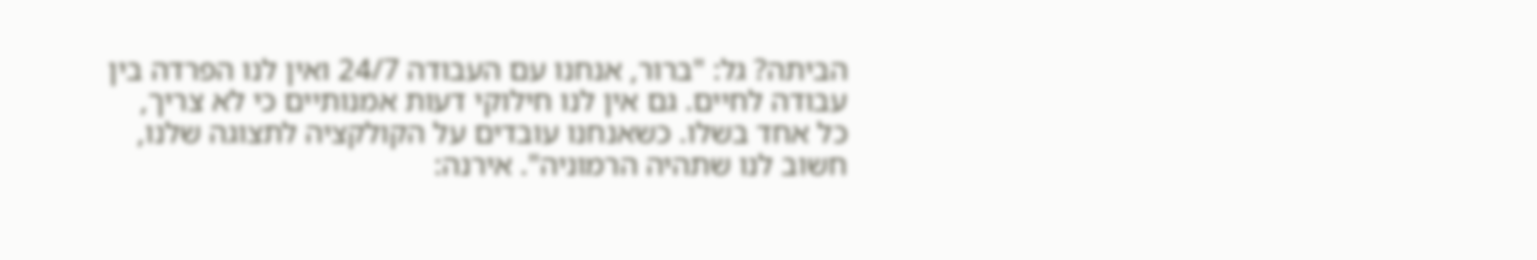הביתה? גל: "ברור, אנחנו עם העבודה 24/7 ואין לנו הפרדה בין עבודה לחיים. גם אין לנו חילוקי דעות אמנותיים כי לא צריך, כל אחד בשלו. כשאנחנו עובדים על הקולקציה לתצוגה שלנו, חשוב לנו שתהיה הרמוניה". אירנה: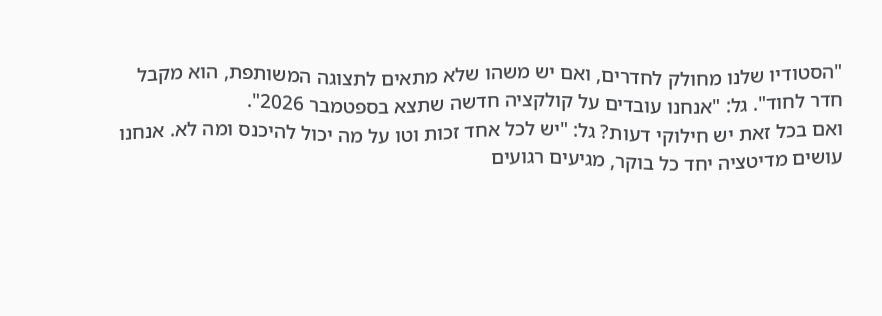"הסטודיו שלנו מחולק לחדרים, ואם יש משהו שלא מתאים לתצוגה המשותפת, הוא מקבל חדר לחוד". גל: "אנחנו עובדים על קולקציה חדשה שתצא בספטמבר 2026".
ואם בכל זאת יש חילוקי דעות? גל: "יש לכל אחד זכות וטו על מה יכול להיכנס ומה לא. אנחנו עושים מדיטציה יחד כל בוקר, מגיעים רגועים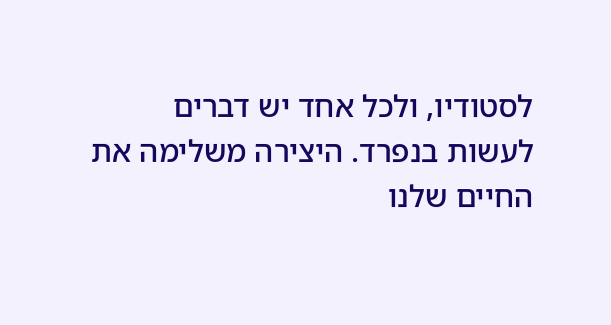לסטודיו, ולכל אחד יש דברים לעשות בנפרד. היצירה משלימה את החיים שלנו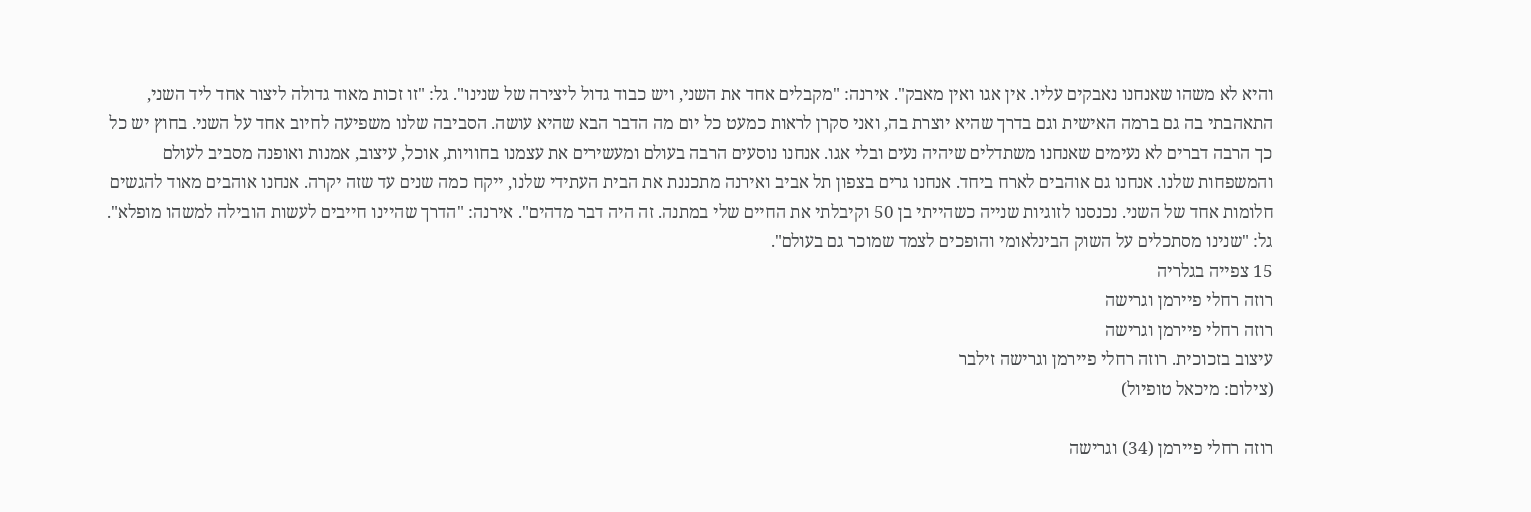והיא לא משהו שאנחנו נאבקים עליו. אין אגו ואין מאבק". אירנה: "מקבלים אחד את השני, ויש כבוד גדול ליצירה של שנינו". גל: "זו זכות מאוד גדולה ליצור אחד ליד השני, התאהבתי בה גם ברמה האישית וגם בדרך שהיא יוצרת בה, ואני סקרן לראות כמעט כל יום מה הדבר הבא שהיא עושה. הסביבה שלנו משפיעה לחיוב אחד על השני. בחוץ יש כל כך הרבה דברים לא נעימים שאנחנו משתדלים שיהיה נעים ובלי אגו. אנחנו נוסעים הרבה בעולם ומעשירים את עצמנו בחוויות, אוכל, עיצוב, אמנות ואופנה מסביב לעולם והמשפחות שלנו. אנחנו גם אוהבים לארח ביחד. אנחנו גרים בצפון תל אביב ואירנה מתכננת את הבית העתידי שלנו, ייקח כמה שנים עד שזה יקרה. אנחנו אוהבים מאוד להגשים חלומות אחד של השני. נכנסנו לזוגיות שנייה כשהייתי בן 50 וקיבלתי את החיים שלי במתנה. זה היה דבר מדהים". אירנה: "הדרך שהיינו חייבים לעשות הובילה למשהו מופלא". גל: "שנינו מסתכלים על השוק הבינלאומי והופכים לצמד שמוכר גם בעולם".
15 צפייה בגלריה
רוזה רחלי פיירמן וגרישה
רוזה רחלי פיירמן וגרישה
עיצוב בזכוכית. רוזה רחלי פיירמן וגרישה זילבר
(צילום: מיכאל טופיול)

רוזה רחלי פיירמן (34) וגרישה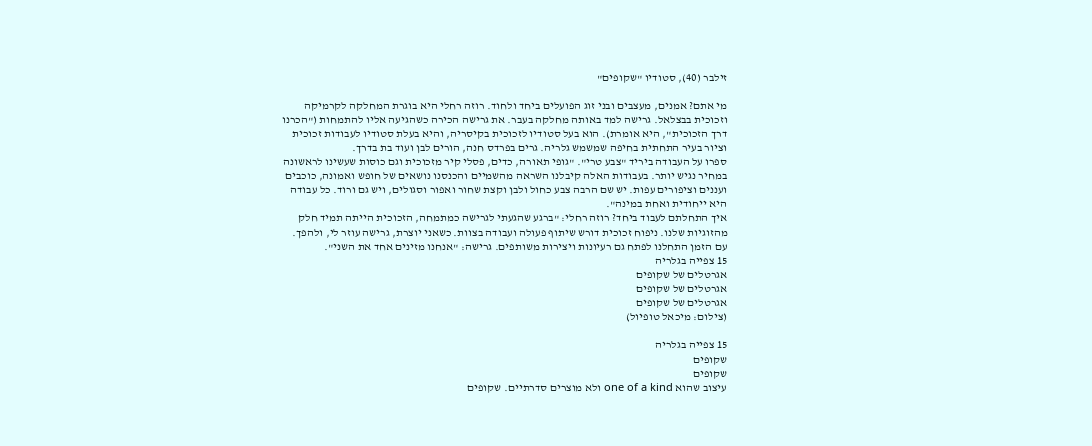זילבר (40), סטודיו "שקופים"

מי אתם? אמנים, מעצבים ובני זוג הפועלים ביחד ולחוד. רוזה רחלי היא בוגרת המחלקה לקרמיקה וזכוכית בבצלאל. גרישה למד באותה מחלקה בעבר. את גרישה הכירה כשהגיעה אליו להתמחות ("הכרנו דרך הזכוכית", היא אומרת). הוא בעל סטודיו לזכוכית בקיסריה, והיא בעלת סטודיו לעבודות זכוכית וציור בעיר התחתית בחיפה שמשמש גלריה. גרים בפרדס חנה, הורים לבן ועוד בת בדרך.
ספרו על העבודה ביריד "צבע טרי". "גופי תאורה, כדים, פסלי קיר מזכוכית וגם כוסות שעשינו לראשונה במחיר נגיש יותר. בעבודות האלה קיבלנו השראה מהשמיים והכנסנו נושאים של חופש ואמונה, כוכבים ועננים וציפורים עפות. יש שם הרבה צבע כחול ולבן וקצת שחור ואפור וסגולים, ויש גם ורוד. כל עבודה היא ייחודית ואחת במינה".
איך התחלתם לעבוד ביחד? רוזה רחלי: "ברגע שהגעתי לגרישה כמתמחה, הזכוכית הייתה תמיד חלק מהזוגיות שלנו. ניפוח זכוכית דורש שיתוף פעולה ועבודה בצוות. כשאני יוצרת, גרישה עוזר לי, ולהפך. עם הזמן התחלנו לפתח גם רעיונות ויצירות משותפים. גרישה: "אנחנו מזינים אחד את השני".
15 צפייה בגלריה
אגרטלים של שקופים
אגרטלים של שקופים
אגרטלים של שקופים
(צילום: מיכאל טופיול)

15 צפייה בגלריה
שקופים
שקופים
עיצוב שהוא one of a kind ולא מוצרים סדרתיים. שקופים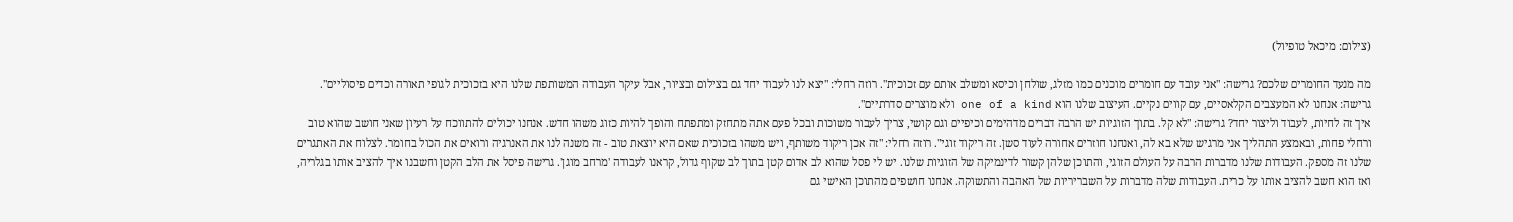(צילום: מיכאל טופיול)

מה מנעד החומרים שלכם? גרישה: "אני עובד עם חומרים מוכנים כמו מזלג, שולחן וכיסא ומשלב אותם עם זכוכית". רוזה רחלי: "יצא לנו לעבוד יחד גם בצילום ובציור, אבל עיקר העבודה המשותפת שלנו היא בזכוכית לגופי תאורה וכדים פיסוליים". גרישה: אנחנו לא המעצבים הקלאסיים, עם קווים נקיים. העיצוב שלנו הוא one of a kind ולא מוצרים סדרתיים".
איך זה לחיות, לעבוד וליצור יחד? גרישה: "לא קל. בתוך הזוגיות יש הרבה דברים מדהימים וכיפיים וגם קושי, צריך לעבור משוכות ובכל פעם אתה מתחזק ומתפתח והופך להיות כזוג משהו חדש. אנחנו יכולים להתווכח על רעיון שאני חושב שהוא טוב ורחלי פחות, ובאמצע התהליך אני מרגיש שלא בא לה, ואנחנו חוזרים אחורה לעוד סשן. זה ריקוד זוגי". רוזה רחלי: "זה אכן ריקוד משותף, ויש משהו בזכוכית שאם היא יוצאת טוב - זה משנה לנו את האנרגיה ורואים את הכול בחומר. לצלוח את האתגרים שלנו זה מספק. העבודות שלנו מדברות הרבה על העולם הזוגי, והתוכן שלהן קשור לדינמיקה של הזוגיות שלנו. יש לי פסל שהוא לב אדום קטן בתוך לב שקוף גדול, קראנו לעבודה 'מרחב מוגן'. גרישה פיסל את הלב הקטן וחשבנו איך להציב אותו בגלריה, ואז הוא חשב להציב אותו על כרית. העבודות שלה מדברות על השבריריות של האהבה והתשוקה. אנחנו חושפים מהתוכן האישי גם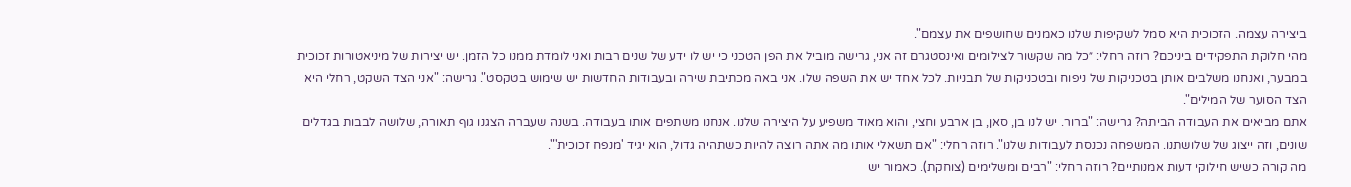ביצירה עצמה. הזכוכית היא סמל לשקיפות שלנו כאמנים שחושפים את עצמם".
מהי חלוקת התפקידים ביניכם? רוזה רחלי: ״כל מה שקשור לצילומים ואינסטגרם זה אני, גרישה מוביל את הפן הטכני כי יש לו ידע של שנים רבות ואני לומדת ממנו כל הזמן. יש יצירות של מיניאטורות זכוכית במבער, ואנחנו משלבים אותן בטכניקות של ניפוח ובטכניקות של תבניות. לכל אחד יש את השפה שלו. אני באה מכתיבת שירה ובעבודות החדשות יש שימוש בטקסט". גרישה: "אני הצד השקט, רחלי היא הצד הסוער של המילים".
אתם מביאים את העבודה הביתה? גרישה: "ברור. יש לנו בן, סאן, בן ארבע וחצי, והוא מאוד משפיע על היצירה שלנו. אנחנו משתפים אותו בעבודה. בשנה שעברה הצגנו גוף תאורה, שלושה לבבות בגדלים שונים, וזה ייצוג של שלושתנו. המשפחה נכנסת לעבודות שלנו". רוזה רחלי: "אם תשאלי אותו מה אתה רוצה להיות כשתהיה גדול, הוא יגיד 'מנפח זכוכית'".
מה קורה כשיש חילוקי דעות אמנותיים? רוזה רחלי: "רבים ומשלימים (צוחקת). כאמור יש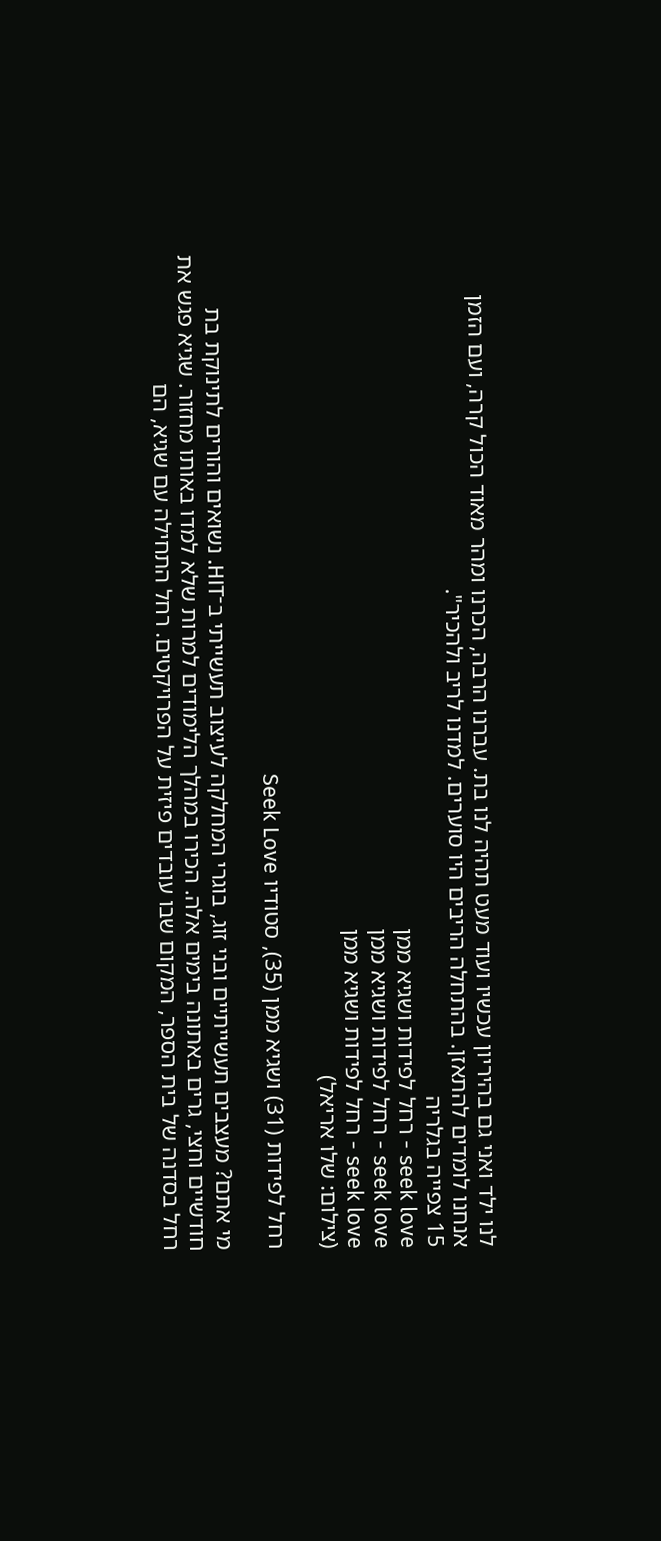לנו ילד ואני גם בהיריון עכשיו ועוד מעט תהיה לנו בת. עברנו הרבה, הכרנו ומהר מאוד הכול קרה, ועם הזמן אנחנו לומדים להתאזן. בהתחלה הריבים היו סוערים. למדנו לריב ולהכיר".
15 צפייה בגלריה
seek love - רחל לפידות ושגיא ממן
seek love - רחל לפידות ושגיא ממן
seek love - רחל לפידות ושגיא ממן
(צילום: שלו אריאל)

רחל לפידות (31) ושגיא ממן (35), סטודיו Seek Love

מי אתם? מעצבים תעשייתיים ובני זוג, בוגרי המחלקה לעיצוב תעשייתי ב־HIT. נשואים והורים לתינוקת בת חודשיים וחצי, גרים באתונה בימים אלה. הכירו במהלך הלימודים למרות שלא למדו באותו מחזור. שגיא פגש את רחל בסדנה של בית הספר, המקום שבו עובדים פיזית על הפרויקטים. רחל התחילה עם שגיא, הם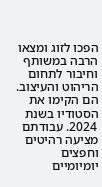הפכו לזוג ומצאו הרבה במשותף וחיבור לתחום הריהוט והעיצוב. הם הקימו את הסטודיו בשנת 2024. עבודתם מציעה רהיטים וחפצים יומיומיים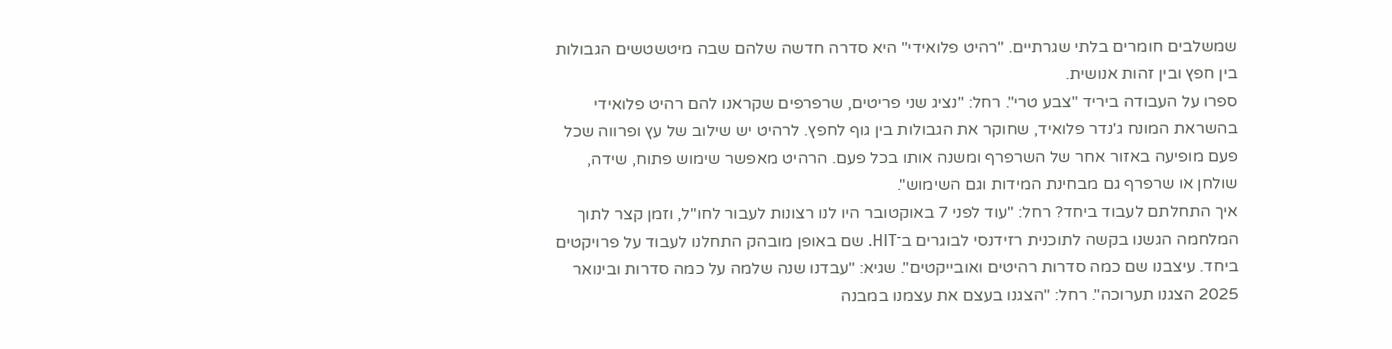שמשלבים חומרים בלתי שגרתיים. "רהיט פלואידי" היא סדרה חדשה שלהם שבה מיטשטשים הגבולות בין חפץ ובין זהות אנושית.
ספרו על העבודה ביריד "צבע טרי". רחל: "נציג שני פריטים, שרפרפים שקראנו להם רהיט פלואידי בהשראת המונח ג'נדר פלואיד, שחוקר את הגבולות בין גוף לחפץ. לרהיט יש שילוב של עץ ופרווה שכל פעם מופיעה באזור אחר של השרפרף ומשנה אותו בכל פעם. הרהיט מאפשר שימוש פתוח, שידה, שולחן או שרפרף גם מבחינת המידות וגם השימוש".
איך התחלתם לעבוד ביחד? רחל: "עוד לפני 7 באוקטובר היו לנו רצונות לעבור לחו"ל, וזמן קצר לתוך המלחמה הגשנו בקשה לתוכנית רזידנסי לבוגרים ב־HIT. שם באופן מובהק התחלנו לעבוד על פרויקטים ביחד. עיצבנו שם כמה סדרות רהיטים ואובייקטים". שגיא: "עבדנו שנה שלמה על כמה סדרות ובינואר 2025 הצגנו תערוכה". רחל: "הצגנו בעצם את עצמנו במבנה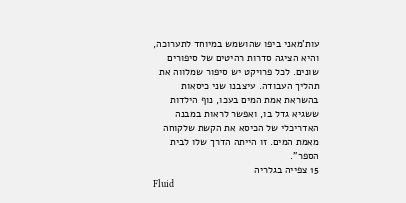עות'מאני ביפו שהושמש במיוחד לתערוכה, והיא הציגה סדרות רהיטים של סיפורים שונים. לכל פרויקט יש סיפור שמלווה את תהליך העבודה. עיצבנו שני כיסאות בהשראת אמת המים בעכו, נוף הילדות ששגיא גדל בו, ואפשר לראות במבנה האדריכלי של הכיסא את הקשת שלקוחה מאמת המים. זו הייתה הדרך שלו לבית הספר".
15 צפייה בגלריה
Fluid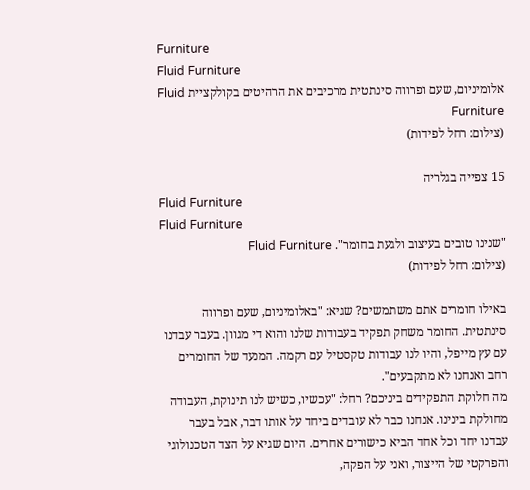Furniture
Fluid Furniture
אלומיניום, שעם ופרווה סינתטית מרכיבים את הרהיטים בקולקציית Fluid Furniture
(צילום: רחל לפידות)

15 צפייה בגלריה
Fluid Furniture
Fluid Furniture
"שנינו טובים בעיצוב ולגעת בחומר". Fluid Furniture
(צילום: רחל לפידות)

באילו חומרים אתם משתמשים? שגיא: "באלומיניום, שעם ופרווה סינתטית. החומר משחק תפקיד בעבודות שלנו והוא די מגוון. בעבר עבדנו עם עץ מייפל, והיו לנו עבודות טקסטיל עם רקמה. המנעד של החומרים רחב ואנחנו לא מתקבעים".
מה חלוקת התפקידים ביניכם? רחל: "עכשיו, כשיש לנו תינוקת, העבודה מחולקת בינינו. אנחנו כבר לא עובדים ביחד על אותו דבר, אבל בעבר עבדנו יחד וכל אחד הביא כישורים אחרים. היום שגיא על הצד הטכנולוגי והפרקטי של הייצור, ואני על הפקה,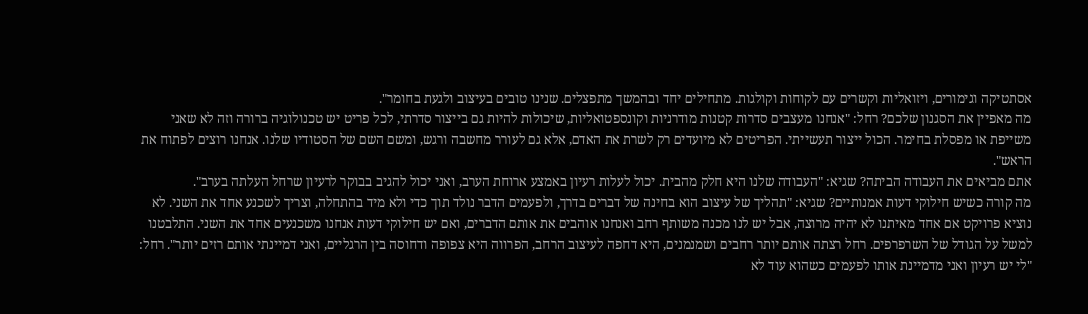אסתטיקה וגימורים, ויזואליות וקשרים עם לקוחות וקולגות. מתחילים יחד ובהמשך מתפצלים. שנינו טובים בעיצוב ולגעת בחומר".
מה מאפיין את הסגנון שלכם? רחל: "אנחנו מעצבים סדרות קטנות מודרניות וקונספטואליות, שיכולות להיות גם בייצור סדרתי, לכל פריט יש טכנולוגיה ברורה וזה לא שאני משייפת או מפסלת בחימר. הכול ייצור תעשייתי. הפריטים לא מיועדים רק לשרת את האדם, אלא גם לעורר מחשבה ורגש, ומשם השם של הסטודיו שלנו. אנחנו רוצים לפתוח את הראש".
אתם מביאים את העבודה הביתה? שגיא: "העבודה שלנו היא חלק מהבית. יכול לעלות רעיון באמצע ארוחת הערב, ואני יכול להגיב בבוקר לרעיון שרחל העלתה בערב".
מה קורה כשיש חילוקי דעות אמנותיים? שגיא: "תהליך של עיצוב הוא בחינה של דברים בדרך, ולפעמים הדבר נולד תוך כדי ולא מיד בהתחלה, וצריך לשכנע אחד את השני. לא נוציא פרויקט אם אחד מאיתנו לא יהיה מרוצה, אבל יש לנו מכנה משותף רחב ואנחנו אוהבים את אותם הדברים, ואם יש חילוקי דעות אנחנו משכנעים אחד את השני. התלבטנו למשל על הגודל של השרפרפים. רחל רצתה אותם יותר רחבים ושמנמנים, היא דחפה לעיצוב הרחב, הפרווה היא צפופה ודחוסה בין הרגליים, ואני דמיינתי אותם רזים יותר". רחל: "לי יש רעיון ואני מדמיינת אותו לפעמים כשהוא עוד לא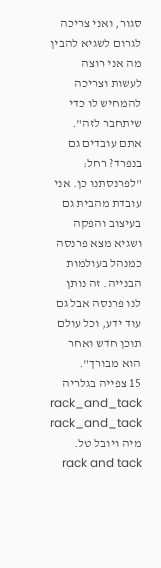סגור, ואני צריכה לגרום לשגיא להבין מה אני רוצה לעשות וצריכה להמחיש לו כדי שיתחבר לזה".
אתם עובדים גם בנפרד? רחל: "לפרנסתנו כן. אני עובדת מהבית גם בעיצוב והפקה ושגיא מצא פרנסה כמנהל בעולמות הבנייה. זה נותן לנו פרנסה אבל גם עוד ידע, וכל עולם תוכן חדש ואחר הוא מבורך".
15 צפייה בגלריה
rack_and_tack
rack_and_tack
מיה ויובל טל. rack and tack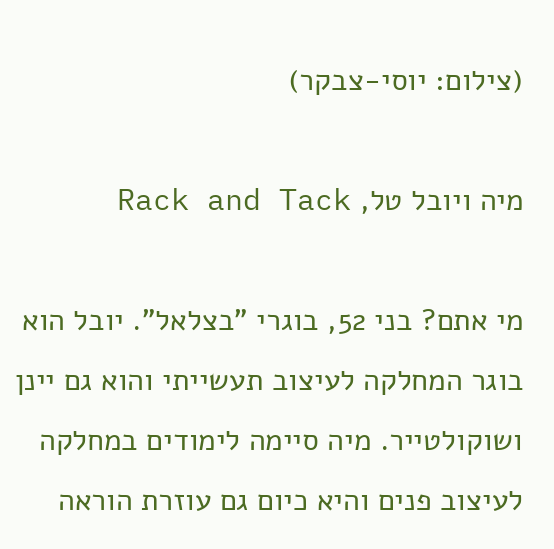(צילום: יוסי-צבקר)

מיה ויובל טל, Rack and Tack

מי אתם? בני 52, בוגרי "בצלאל". יובל הוא בוגר המחלקה לעיצוב תעשייתי והוא גם יינן ושוקולטייר. מיה סיימה לימודים במחלקה לעיצוב פנים והיא כיום גם עוזרת הוראה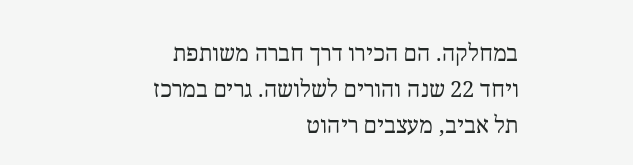במחלקה. הם הכירו דרך חברה משותפת ויחד 22 שנה והורים לשלושה. גרים במרכז תל אביב, מעצבים ריהוט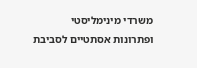משרדי מינימליסטי ופתרונות אסתטיים לסביבת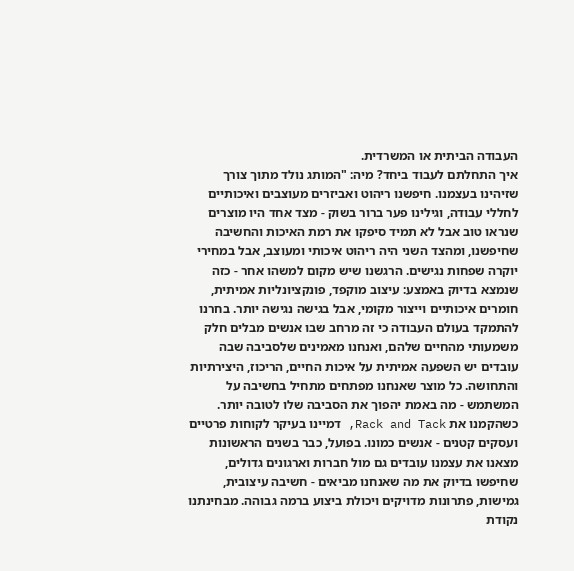העבודה הביתית או המשרדית.
איך התחלתם לעבוד ביחד? מיה: "המותג נולד מתוך צורך שזיהינו בעצמנו. חיפשנו ריהוט ואביזרים מעוצבים ואיכותיים לחללי עבודה, וגילינו פער ברור בשוק - מצד אחד היו מוצרים שנראו טוב אבל לא תמיד סיפקו את רמת האיכות והחשיבה שחיפשנו, ומהצד השני היה ריהוט איכותי ומעוצב, אבל במחירי יוקרה שפחות נגישים. הרגשנו שיש מקום למשהו אחר - כזה שנמצא בדיוק באמצע: עיצוב מוקפד, פונקציונליות אמיתית, חומרים איכותיים וייצור מקומי, אבל בגישה נגישה יותר. בחרנו להתמקד בעולם העבודה כי זה מרחב שבו אנשים מבלים חלק משמעותי מהחיים שלהם, ואנחנו מאמינים שלסביבה שבה עובדים יש השפעה אמיתית על איכות החיים, הריכוז, היצירתיות והתחושה. כל מוצר שאנחנו מפתחים מתחיל בחשיבה על המשתמש - מה באמת יהפוך את הסביבה שלו לטובה יותר. כשהקמנו את Rack and Tack, דמיינו בעיקר לקוחות פרטיים ועסקים קטנים - אנשים כמונו. בפועל, כבר בשנים הראשונות מצאנו את עצמנו עובדים גם מול חברות וארגונים גדולים, שחיפשו בדיוק את מה שאנחנו מביאים - חשיבה עיצובית, גמישות, פתרונות מדויקים ויכולת ביצוע ברמה גבוהה. מבחינתנו נקודת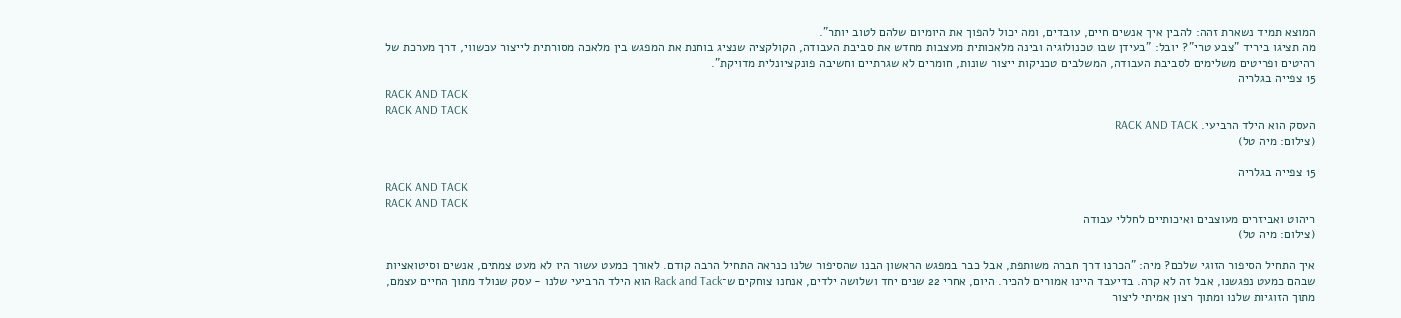המוצא תמיד נשארת זהה: להבין איך אנשים חיים, עובדים, ומה יכול להפוך את היומיום שלהם לטוב יותר".
מה תציגו ביריד "צבע טרי"? יובל: "בעידן שבו טכנולוגיה ובינה מלאכותית מעצבות מחדש את סביבת העבודה, הקולקציה שנציג בוחנת את המפגש בין מלאכה מסורתית לייצור עכשווי, דרך מערכת של רהיטים ופריטים משלימים לסביבת העבודה, המשלבים טכניקות ייצור שונות, חומרים לא שגרתיים וחשיבה פונקציונלית מדויקת".
15 צפייה בגלריה
RACK AND TACK
RACK AND TACK
העסק הוא הילד הרביעי. RACK AND TACK
(צילום: מיה טל)

15 צפייה בגלריה
RACK AND TACK
RACK AND TACK
ריהוט ואביזרים מעוצבים ואיכותיים לחללי עבודה
(צילום: מיה טל)

איך התחיל הסיפור הזוגי שלכם? מיה: "הכרנו דרך חברה משותפת, אבל כבר במפגש הראשון הבנו שהסיפור שלנו כנראה התחיל הרבה קודם. לאורך כמעט עשור היו לא מעט צמתים, אנשים וסיטואציות שבהם כמעט נפגשנו, אבל זה לא קרה. בדיעבד היינו אמורים להכיר. היום, אחרי 22 שנים יחד ושלושה ילדים, אנחנו צוחקים ש־Rack and Tack הוא הילד הרביעי שלנו - עסק שנולד מתוך החיים עצמם, מתוך הזוגיות שלנו ומתוך רצון אמיתי ליצור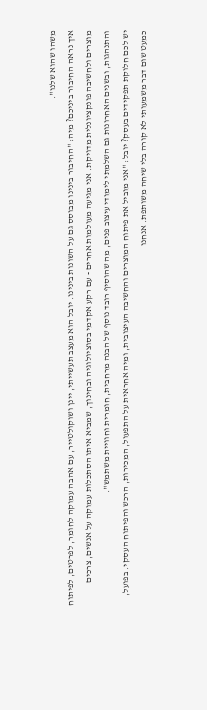משהו שהוא שלנו".
איך נראה החיבור ביניכם? מיה: "החיבור בינינו מבוסס גם על השונות בינינו. יובל הוא מעצב תעשייתי, יינן ושוקולטייר, עם אהבה עמוקה לחומר, לפרטים, לפיתוח מוצרים ולחשיבה פונקציונלית מדויקת. אני מגיעה מעולמות אחרים - עם רקע אקדמי בסוציולוגיה ובחינוך, שמביא איתו הסתכלות עמוקה על אנשים, צרכים והתנהגות, ובשנים האחרונות גם השלמתי לימודי עיצוב פנים, מה שהוסיף רובד נוסף של הבנה מרחבית, חומרית וחוויית משתמש".
יש לכם חלוקת תפקידים בעסק? יובל: "אני מוביל את פיתוח המוצרים והחשיבה העיצובית, ומיה אחראית על התפעול, המכירות, הרכש והפיתוח העסקי. בפועל, כמעט שום דבר משמעותי לא קורה בלי שיחה משותפת. אנחנו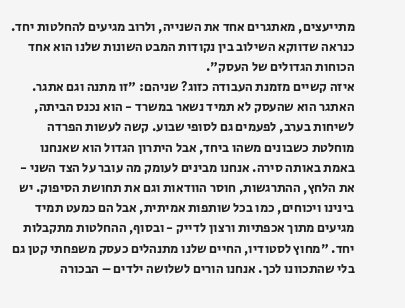מתייעצים, מאתגרים אחד את השנייה, ולרוב מגיעים להחלטות יחד. כנראה שדווקא השילוב בין נקודות המבט השונות שלנו הוא אחד הכוחות הגדולים של העסק".
איזה קשיים מזמנת העבודה כזוג? שניהם: "זו מתנה וגם אתגר. האתגר הוא שהעסק לא תמיד נשאר במשרד - הוא נכנס הביתה, לשיחות בערב, לפעמים גם לסופי שבוע. קשה לעשות הפרדה מוחלטת כשבונים משהו ביחד, אבל היתרון הגדול הוא שאנחנו באמת באותה סירה. אנחנו מבינים לעומק מה עובר על הצד השני - את הלחץ, ההתרגשות, חוסר הוודאות וגם את תחושת הסיפוק. יש בינינו ויכוחים, כמו בכל שותפות אמיתית, אבל הם כמעט תמיד מגיעים מתוך אכפתיות ורצון לדייק - ובסוף, ההחלטות מתקבלות יחד. "מחוץ לסטודיו, החיים שלנו מתנהלים כעסק משפחתי קטן גם בלי שהתכוונו לכך. אנחנו הורים לשלושה ילדים – הבכורה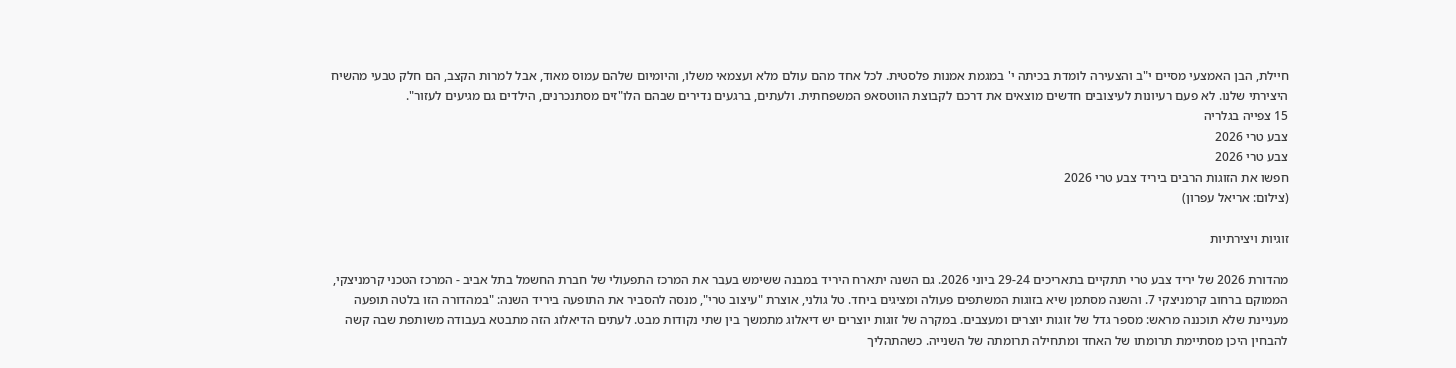חיילת, הבן האמצעי מסיים י"ב והצעירה לומדת בכיתה י' במגמת אמנות פלסטית. לכל אחד מהם עולם מלא ועצמאי משלו, והיומיום שלהם עמוס מאוד, אבל למרות הקצב, הם חלק טבעי מהשיח היצירתי שלנו. לא פעם רעיונות לעיצובים חדשים מוצאים את דרכם לקבוצת הווטסאפ המשפחתית. ולעתים, ברגעים נדירים שבהם הלו"זים מסתנכרנים, הילדים גם מגיעים לעזור".
15 צפייה בגלריה
צבע טרי 2026
צבע טרי 2026
חפשו את הזוגות הרבים ביריד צבע טרי 2026
(צילום: אריאל עפרון)

זוגיות ויצירתיות

מהדורת 2026 של יריד צבע טרי תתקיים בתאריכים 29-24 ביוני 2026. גם השנה יתארח היריד במבנה ששימש בעבר את המרכז התפעולי של חברת החשמל בתל אביב - המרכז הטכני קרמניצקי, הממוקם ברחוב קרמניצקי 7. והשנה מסתמן שיא בזוגות המשתפים פעולה ומציגים ביחד. טל גולני, אוצרת "עיצוב טרי", מנסה להסביר את התופעה ביריד השנה: "במהדורה הזו בלטה תופעה מעניינת שלא תוכננה מראש: מספר גדל של זוגות יוצרים ומעצבים. במקרה של זוגות יוצרים יש דיאלוג מתמשך בין שתי נקודות מבט. לעתים הדיאלוג הזה מתבטא בעבודה משותפת שבה קשה להבחין היכן מסתיימת תרומתו של האחד ומתחילה תרומתה של השנייה. כשהתהליך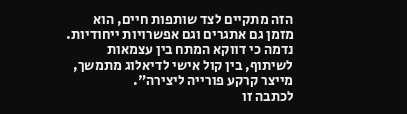הזה מתקיים לצד שותפות חיים, הוא מזמן גם אתגרים וגם אפשרויות ייחודיות. נדמה כי דווקא המתח בין עצמאות לשיתוף, בין קול אישי לדיאלוג מתמשך, מייצר קרקע פורייה ליצירה".
לכתבה זו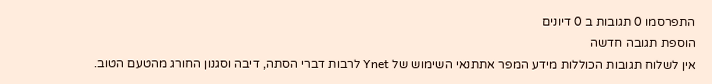התפרסמו 0 תגובות ב 0 דיונים
הוספת תגובה חדשה
אין לשלוח תגובות הכוללות מידע המפר אתתנאי השימוש של Ynet לרבות דברי הסתה, דיבה וסגנון החורג מהטעם הטוב.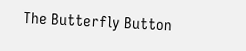The Butterfly Button